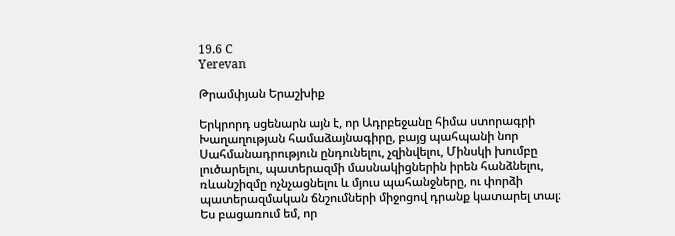19.6 C
Yerevan

Թրամփյան Երաշխիք

Երկրորդ սցենարն այն է, որ Ադրբեջանը հիմա ստորագրի Խաղաղության համաձայնագիրը, բայց պահպանի նոր Սահմանադրություն ընդունելու, չզինվելու, Մինսկի խումբը լուծարելու, պատերազմի մասնակիցներին իրեն հանձնելու, ռևանշիզմը ոչնչացնելու և մյուս պահանջները, ու փորձի պատերազմական ճնշումների միջոցով դրանք կատարել տալ։
Ես բացառում եմ, որ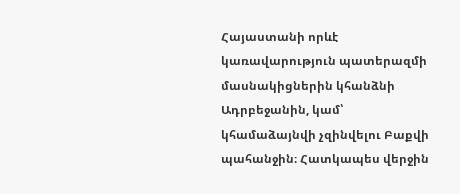Հայաստանի որևէ կառավարություն պատերազմի մասնակիցներին կհանձնի Ադրբեջանին, կամ՝ կհամաձայնվի չզինվելու Բաքվի պահանջին։ Հատկապես վերջին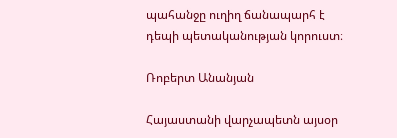պահանջը ուղիղ ճանապարհ է դեպի պետականության կորուստ։

Ռոբերտ Անանյան

Հայաստանի վարչապետն այսօր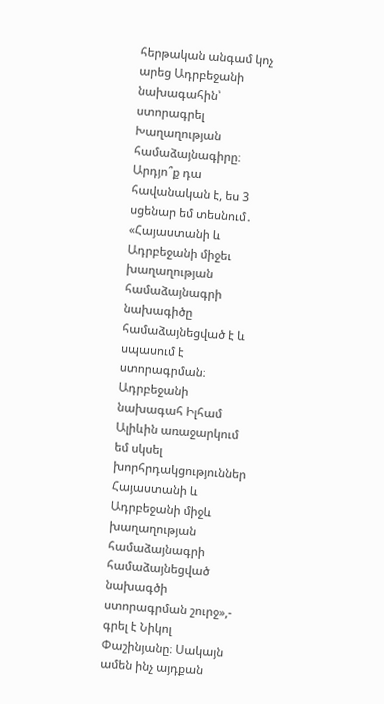հերթական անգամ կոչ արեց Ադրբեջանի նախագահին՝ ստորագրել Խաղաղության համաձայնագիրը։ Արդյո՞ք դա հավանական է, ես 3 սցենար եմ տեսնում․ «Հայաստանի և Ադրբեջանի միջեւ խաղաղության համաձայնագրի նախագիծը համաձայնեցված է և սպասում է ստորագրման։ Ադրբեջանի նախագահ Իլհամ Ալիևին առաջարկում եմ սկսել խորհրդակցություններ Հայաստանի և Ադրբեջանի միջև խաղաղության համաձայնագրի համաձայնեցված նախագծի ստորագրման շուրջ»,- գրել է Նիկոլ Փաշինյանը։ Սակայն ամեն ինչ այդքան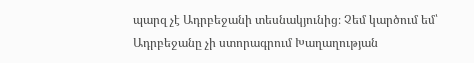պարզ չէ Ադրբեջանի տեսնակյունից։ Չեմ կարծում եմ՝ Ադրբեջանը չի ստորագրում Խաղաղության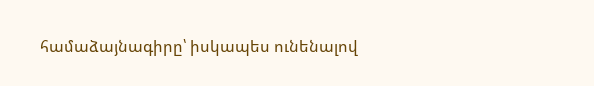համաձայնագիրը՝ իսկապես ունենալով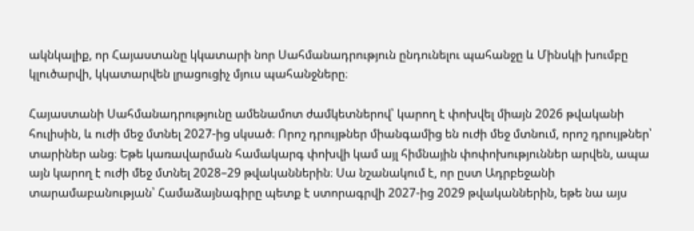ակնկալիք, որ Հայաստանը կկատարի նոր Սահմանադրություն ընդունելու պահանջը և Մինսկի խումբը կլուծարվի, կկատարվեն լրացուցիչ մյուս պահանջները։

Հայաստանի Սահմանադրությունը ամենամոտ ժամկետներով՝ կարող է փոխվել միայն 2026 թվականի հուլիսին, և ուժի մեջ մտնել 2027-ից սկսած։ Որոշ դրույթներ միանգամից են ուժի մեջ մտնում, որոշ դրույթներ՝ տարիներ անց։ Եթե կառավարման համակարգ փոխվի կամ այլ հիմնային փոփոխություններ արվեն, ապա այն կարող է ուժի մեջ մտնել 2028–29 թվականներին։ Սա նշանակում է, որ ըստ Ադրբեջանի տարամաբանության՝ Համաձայնագիրը պետք է ստորագրվի 2027-ից 2029 թվականներին, եթե նա այս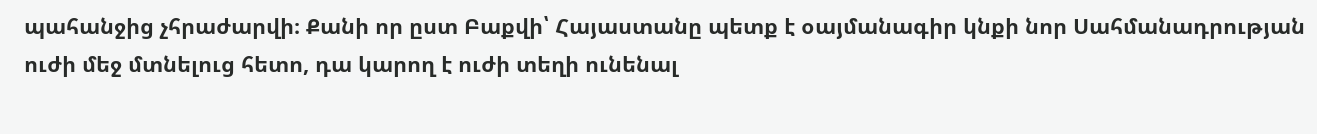պահանջից չհրաժարվի։ Քանի որ ըստ Բաքվի՝ Հայաստանը պետք է օայմանագիր կնքի նոր Սահմանադրության ուժի մեջ մտնելուց հետո, դա կարող է ուժի տեղի ունենալ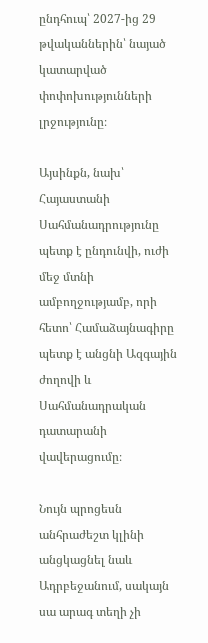ընդհուպ՝ 2027-ից 29 թվականներին՝ նայած կատարված փոփոխությունների լրջությունը։

Այսինքն, նախ՝ Հայաստանի Սահմանադրությունը պետք է ընդունվի, ուժի մեջ մտնի ամբողջությամբ, որի հետո՝ Համաձայնագիրը պետք է անցնի Ազգային ժողովի և Սահմանադրական դատարանի վավերացումը։

Նույն պրոցեսն անհրաժեշտ կլինի անցկացնել նաև Ադրբեջանում, սակայն սա արագ տեղի չի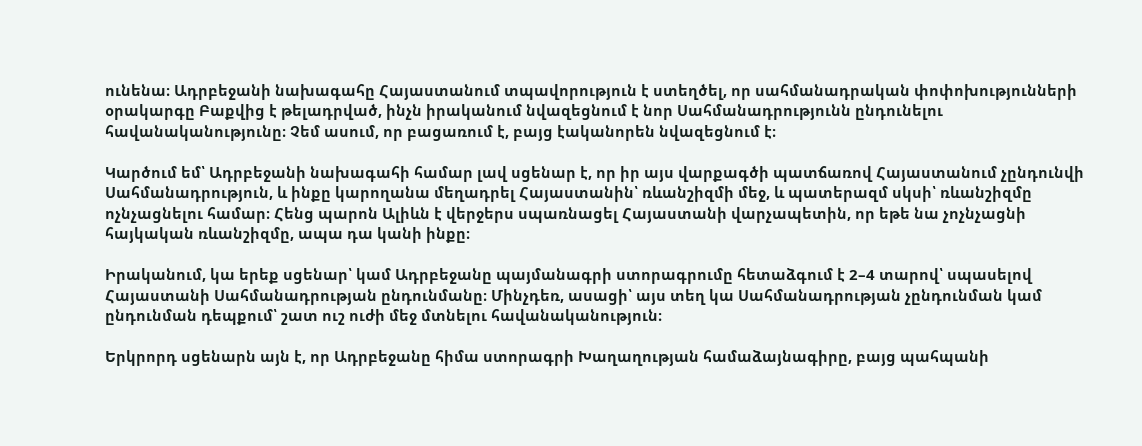ունենա։ Ադրբեջանի նախագահը Հայաստանում տպավորություն է ստեղծել, որ սահմանադրական փոփոխությունների օրակարգը Բաքվից է թելադրված, ինչն իրականում նվազեցնում է նոր Սահմանադրությունն ընդունելու հավանականությունը։ Չեմ ասում, որ բացառում է, բայց էականորեն նվազեցնում է։

Կարծում եմ՝ Ադրբեջանի նախագահի համար լավ սցենար է, որ իր այս վարքագծի պատճառով Հայաստանում չընդունվի Սահմանադրություն, և ինքը կարողանա մեղադրել Հայաստանին՝ ռևանշիզմի մեջ, և պատերազմ սկսի՝ ռևանշիզմը ոչնչացնելու համար։ Հենց պարոն Ալիևն է վերջերս սպառնացել Հայաստանի վարչապետին, որ եթե նա չոչնչացնի հայկական ռևանշիզմը, ապա դա կանի ինքը։

Իրականում, կա երեք սցենար՝ կամ Ադրբեջանը պայմանագրի ստորագրումը հետաձգում է 2–4 տարով՝ սպասելով Հայաստանի Սահմանադրության ընդունմանը։ Մինչդեռ, ասացի՝ այս տեղ կա Սահմանադրության չընդունման կամ ընդունման դեպքում՝ շատ ուշ ուժի մեջ մտնելու հավանականություն։

Երկրորդ սցենարն այն է, որ Ադրբեջանը հիմա ստորագրի Խաղաղության համաձայնագիրը, բայց պահպանի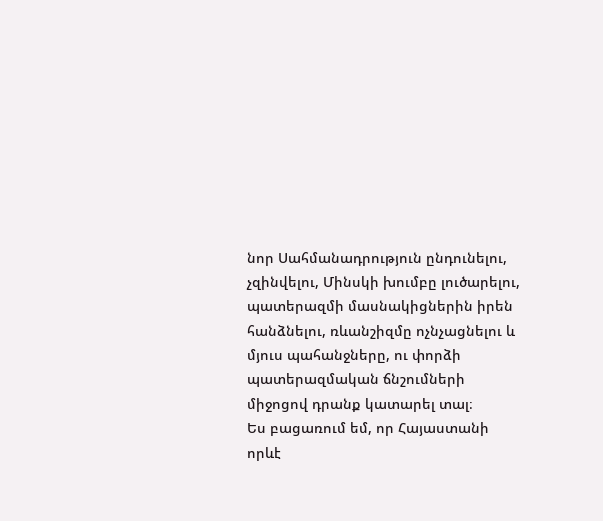նոր Սահմանադրություն ընդունելու, չզինվելու, Մինսկի խումբը լուծարելու, պատերազմի մասնակիցներին իրեն հանձնելու, ռևանշիզմը ոչնչացնելու և մյուս պահանջները, ու փորձի պատերազմական ճնշումների միջոցով դրանք կատարել տալ։
Ես բացառում եմ, որ Հայաստանի որևէ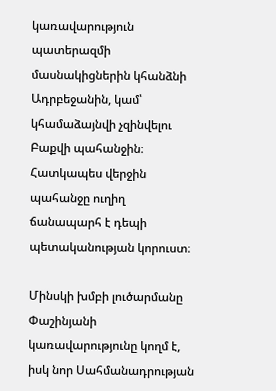կառավարություն պատերազմի մասնակիցներին կհանձնի Ադրբեջանին, կամ՝ կհամաձայնվի չզինվելու Բաքվի պահանջին։ Հատկապես վերջին պահանջը ուղիղ ճանապարհ է դեպի պետականության կորուստ։

Մինսկի խմբի լուծարմանը Փաշինյանի կառավարությունը կողմ է, իսկ նոր Սահմանադրության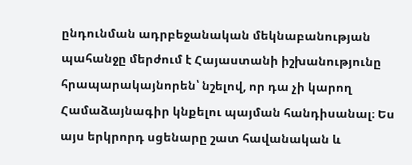ընդունման ադրբեջանական մեկնաբանության պահանջը մերժում է Հայաստանի իշխանությունը հրապարակայնորեն՝ նշելով, որ դա չի կարող Համաձայնագիր կնքելու պայման հանդիսանալ։ Ես այս երկրորդ սցենարը շատ հավանական և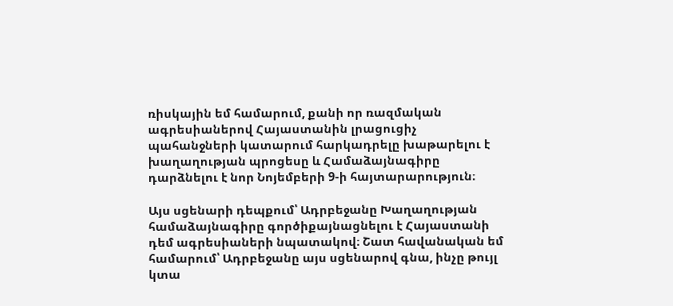ռիսկային եմ համարում, քանի որ ռազմական ագրեսիաներով Հայաստանին լրացուցիչ պահանջների կատարում հարկադրելը խաթարելու է խաղաղության պրոցեսը և Համաձայնագիրը դարձնելու է նոր Նոյեմբերի 9‑ի հայտարարություն։

Այս սցենարի դեպքում՝ Ադրբեջանը Խաղաղության համաձայնագիրը գործիքայնացնելու է Հայաստանի դեմ ագրեսիաների նպատակով։ Շատ հավանական եմ համարում՝ Ադրբեջանը այս սցենարով գնա, ինչը թույլ կտա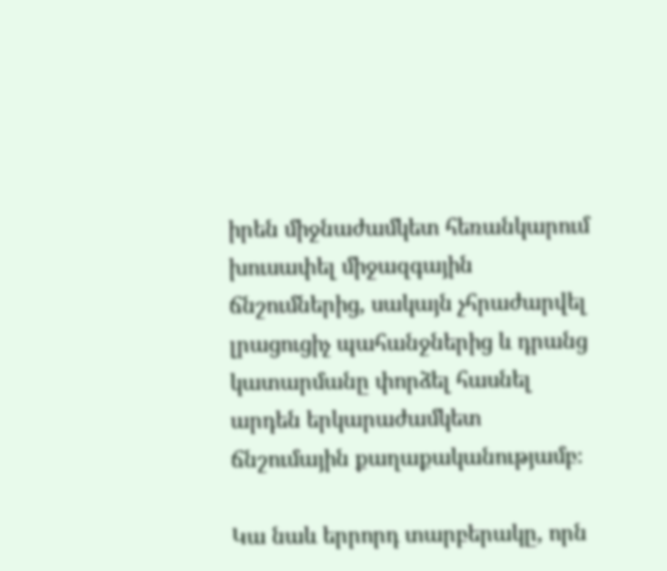իրեն միջնաժամկետ հեռանկարում խուսափել միջազգային ճնշումներից, սակայն չհրաժարվել լրացուցիչ պահանջներից և դրանց կատարմանը փորձել հասնել արդեն երկարաժամկետ ճնշումային քաղաքականությամբ։

Կա նաև երրորդ տարբերակը, որն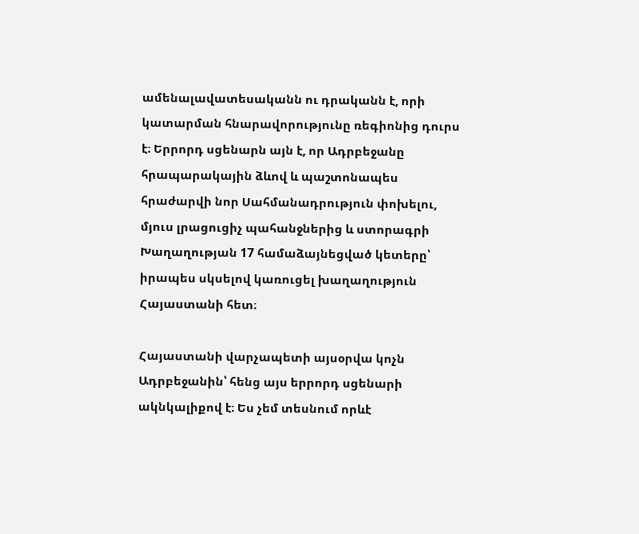ամենալավատեսականն ու դրականն է, որի կատարման հնարավորությունը ռեգիոնից դուրս է։ Երրորդ սցենարն այն է, որ Ադրբեջանը հրապարակային ձևով և պաշտոնապես հրաժարվի նոր Սահմանադրություն փոխելու, մյուս լրացուցիչ պահանջներից և ստորագրի Խաղաղության 17 համաձայնեցված կետերը՝ իրապես սկսելով կառուցել խաղաղություն Հայաստանի հետ։

Հայաստանի վարչապետի այսօրվա կոչն Ադրբեջանին՝ հենց այս երրորդ սցենարի ակնկալիքով է։ Ես չեմ տեսնում որևէ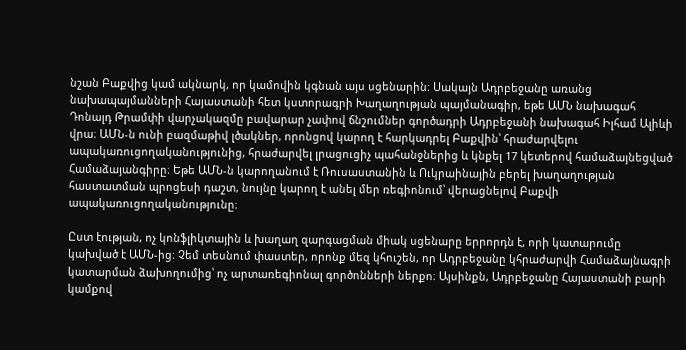նշան Բաքվից կամ ակնարկ, որ կամովին կգնան այս սցենարին։ Սակայն Ադրբեջանը առանց նախապայմանների Հայաստանի հետ կստորագրի Խաղաղության պայմանագիր, եթե ԱՄՆ նախագահ Դոնալդ Թրամփի վարչակազմը բավարար չափով ճնշումներ գործադրի Ադրբեջանի նախագահ Իլհամ Ալիևի վրա։ ԱՄՆ‑ն ունի բազմաթիվ լծակներ, որոնցով կարող է հարկադրել Բաքվին՝ հրաժարվելու ապակառուցողականությունից, հրաժարվել լրացուցիչ պահանջներից և կնքել 17 կետերով համաձայնեցված Համաձայանգիրը։ Եթե ԱՄՆ‑ն կարողանում է Ռուսաստանին և Ուկրաինային բերել խաղաղության հաստատման պրոցեսի դաշտ, նույնը կարող է անել մեր ռեգիոնում՝ վերացնելով Բաքվի ապակառուցողականությունը։

Ըստ էության, ոչ կոնֆլիկտային և խաղաղ զարգացման միակ սցենարը երրորդն է, որի կատարումը կախված է ԱՄՆ-ից։ Չեմ տեսնում փաստեր, որոնք մեզ կհուշեն, որ Ադրբեջանը կհրաժարվի Համաձայնագրի կատարման ձախողումից՝ ոչ արտառեգիոնալ գործոնների ներքո։ Այսինքն, Ադրբեջանը Հայաստանի բարի կամքով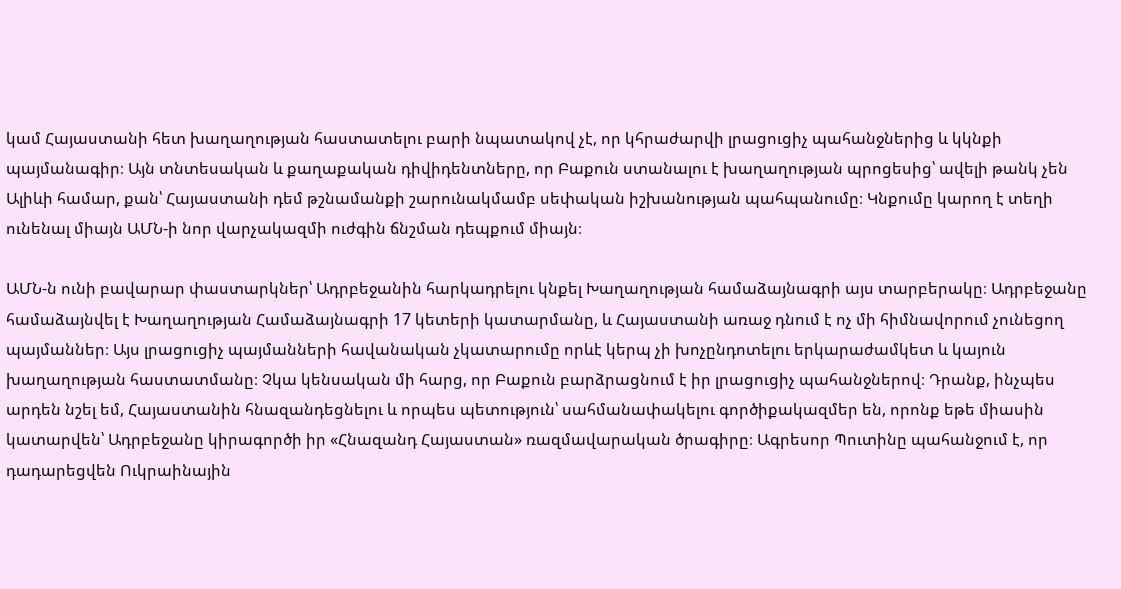կամ Հայաստանի հետ խաղաղության հաստատելու բարի նպատակով չէ, որ կհրաժարվի լրացուցիչ պահանջներից և կկնքի պայմանագիր։ Այն տնտեսական և քաղաքական դիվիդենտները, որ Բաքուն ստանալու է խաղաղության պրոցեսից՝ ավելի թանկ չեն Ալիևի համար, քան՝ Հայաստանի դեմ թշնամանքի շարունակմամբ սեփական իշխանության պահպանումը։ Կնքումը կարող է տեղի ունենալ միայն ԱՄՆ‑ի նոր վարչակազմի ուժգին ճնշման դեպքում միայն։

ԱՄՆ‑ն ունի բավարար փաստարկներ՝ Ադրբեջանին հարկադրելու կնքել Խաղաղության համաձայնագրի այս տարբերակը։ Ադրբեջանը համաձայնվել է Խաղաղության Համաձայնագրի 17 կետերի կատարմանը, և Հայաստանի առաջ դնում է ոչ մի հիմնավորում չունեցող պայմաններ։ Այս լրացուցիչ պայմանների հավանական չկատարումը որևէ կերպ չի խոչընդոտելու երկարաժամկետ և կայուն խաղաղության հաստատմանը։ Չկա կենսական մի հարց, որ Բաքուն բարձրացնում է իր լրացուցիչ պահանջներով։ Դրանք, ինչպես արդեն նշել եմ, Հայաստանին հնազանդեցնելու և որպես պետություն՝ սահմանափակելու գործիքակազմեր են, որոնք եթե միասին կատարվեն՝ Ադրբեջանը կիրագործի իր «Հնազանդ Հայաստան» ռազմավարական ծրագիրը։ Ագրեսոր Պուտինը պահանջում է, որ դադարեցվեն Ուկրաինային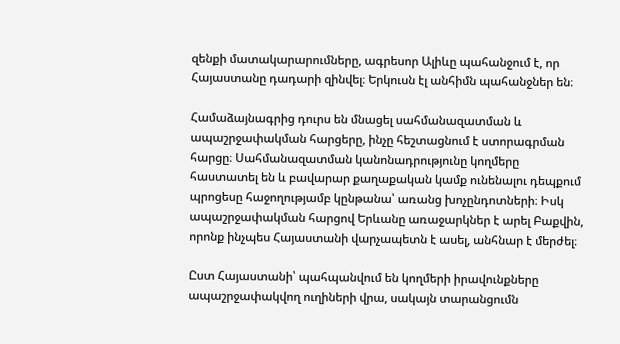զենքի մատակարարումները, ագրեսոր Ալիևը պահանջում է, որ Հայաստանը դադարի զինվել։ Երկուսն էլ անհիմն պահանջներ են։

Համաձայնագրից դուրս են մնացել սահմանազատման և ապաշրջափակման հարցերը, ինչը հեշտացնում է ստորագրման հարցը։ Սահմանազատման կանոնադրությունը կողմերը հաստատել են և բավարար քաղաքական կամք ունենալու դեպքում պրոցեսը հաջողությամբ կընթանա՝ առանց խոչընդոտների։ Իսկ ապաշրջափակման հարցով Երևանը առաջարկներ է արել Բաքվին, որոնք ինչպես Հայաստանի վարչապետն է ասել, անհնար է մերժել։

Ըստ Հայաստանի՝ պահպանվում են կողմերի իրավունքները ապաշրջափակվող ուղիների վրա, սակայն տարանցումն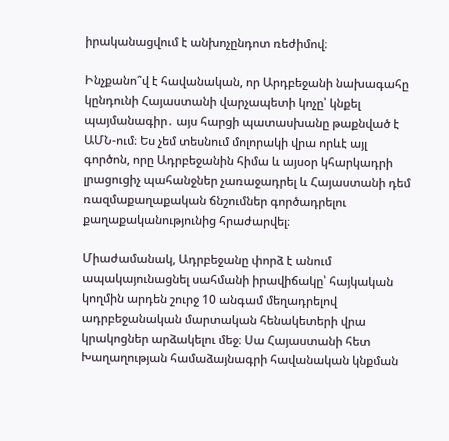իրականացվում է անխոչընդոտ ռեժիմով։

Ինչքանո՞վ է հավանական, որ Արդբեջանի նախագահը կընդունի Հայաստանի վարչապետի կոչը՝ կնքել պայմանագիր․ այս հարցի պատասխանը թաքնված է ԱՄՆ-ում։ Ես չեմ տեսնում մոլորակի վրա որևէ այլ գործոն, որը Ադրբեջանին հիմա և այսօր կհարկադրի լրացուցիչ պահանջներ չառաջադրել և Հայաստանի դեմ ռազմաքաղաքական ճնշումներ գործադրելու քաղաքականությունից հրաժարվել։

Միաժամանակ, Ադրբեջանը փորձ է անում ապակայունացնել սահմանի իրավիճակը՝ հայկական կողմին արդեն շուրջ 10 անգամ մեղադրելով ադրբեջանական մարտական հենակետերի վրա կրակոցներ արձակելու մեջ։ Սա Հայաստանի հետ Խաղաղության համաձայնագրի հավանական կնքման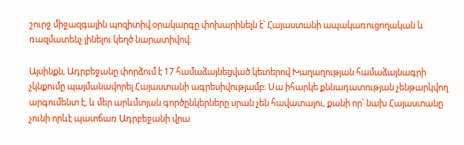շուրջ միջազգային պոզիտիվ օրակարգը փոխարինելն է՝ Հայաստանի ապակառուցողական և ռազմատենչ լինելու կեղծ նարատիվով։

Այսինքն, Ադրբեջանը փորձում է 17 համաձայնեցված կետերով Խաղաղության համաձայնագրի չկնքումը պայմանավորել Հայաստանի ագրեսիվությամբ։ Սա իհարկե քննադատության չենթարկվող արգումենտ է, և մեր արևմտյան գործընկերները սրան չեն հավատալու, քանի որ՝ նախ Հայաստանը չունի որևէ պատճառ Ադրբեջանի վրա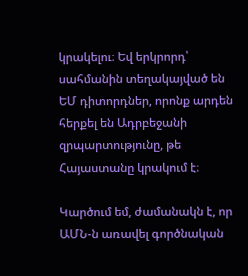կրակելու։ Եվ երկրորդ՝ սահմանին տեղակայված են ԵՄ դիտորդներ, որոնք արդեն հերքել են Ադրբեջանի զրպարտությունը, թե Հայաստանը կրակում է։

Կարծում եմ, ժամանակն է, որ ԱՄՆ‑ն առավել գործնական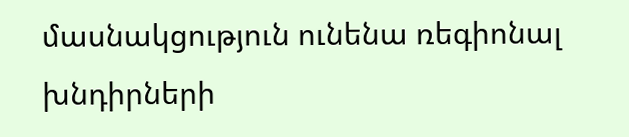մասնակցություն ունենա ռեգիոնալ խնդիրների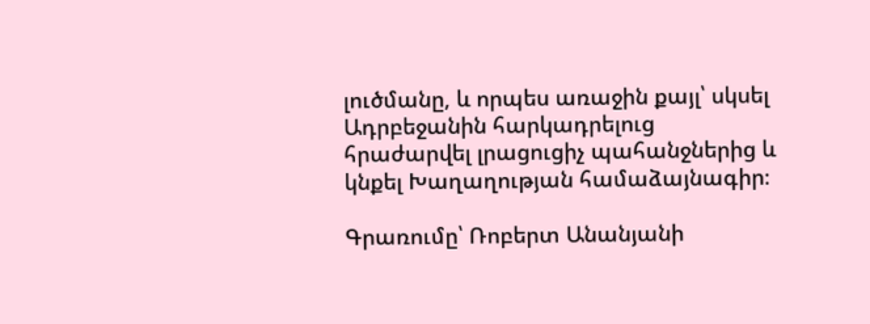լուծմանը, և որպես առաջին քայլ՝ սկսել Ադրբեջանին հարկադրելուց հրաժարվել լրացուցիչ պահանջներից և կնքել Խաղաղության համաձայնագիր։

Գրառումը՝ Ռոբերտ Անանյանի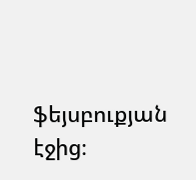ֆեյսբուքյան էջից։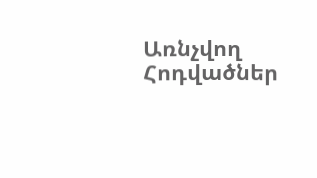Առնչվող Հոդվածներ